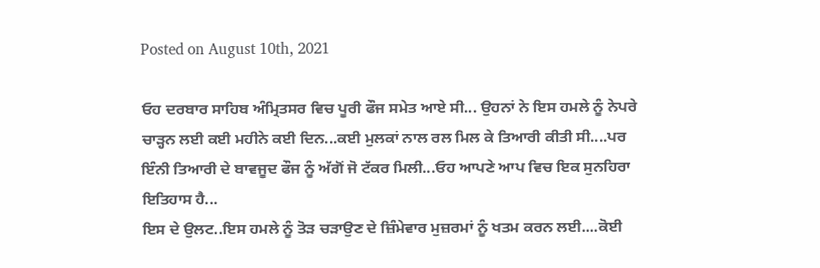Posted on August 10th, 2021

ਓਹ ਦਰਬਾਰ ਸਾਹਿਬ ਅੰਮ੍ਰਿਤਸਰ ਵਿਚ ਪੂਰੀ ਫੌਜ ਸਮੇਤ ਆਏ ਸੀ... ਉਹਨਾਂ ਨੇ ਇਸ ਹਮਲੇ ਨੂੰ ਨੇਪਰੇ ਚਾੜ੍ਹਨ ਲਈ ਕਈ ਮਹੀਨੇ ਕਈ ਦਿਨ...ਕਈ ਮੁਲਕਾਂ ਨਾਲ ਰਲ ਮਿਲ ਕੇ ਤਿਆਰੀ ਕੀਤੀ ਸੀ....ਪਰ ਇੰਨੀ ਤਿਆਰੀ ਦੇ ਬਾਵਜੂਦ ਫੌਜ ਨੂੰ ਅੱਗੋਂ ਜੋ ਟੱਕਰ ਮਿਲੀ...ਓਹ ਆਪਣੇ ਆਪ ਵਿਚ ਇਕ ਸੁਨਹਿਰਾ ਇਤਿਹਾਸ ਹੈ...
ਇਸ ਦੇ ਉਲਟ..ਇਸ ਹਮਲੇ ਨੂੰ ਤੋੜ ਚੜਾਉਣ ਦੇ ਜ਼ਿੰਮੇਵਾਰ ਮੁਜ਼ਰਮਾਂ ਨੂੰ ਖਤਮ ਕਰਨ ਲਈ....ਕੋਈ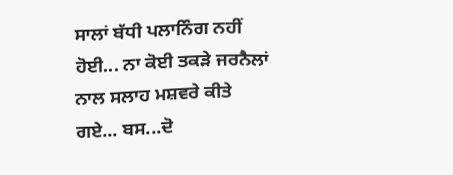ਸਾਲਾਂ ਬੱਧੀ ਪਲਾਨਿੰਗ ਨਹੀਂ ਹੋਈ... ਨਾ ਕੋਈ ਤਕੜੇ ਜਰਨੈਲਾਂ ਨਾਲ ਸਲਾਹ ਮਸ਼ਵਰੇ ਕੀਤੇ ਗਏ... ਬਸ...ਦੋ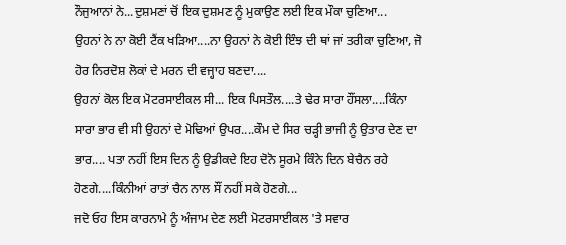ਨੌਜੁਆਨਾਂ ਨੇ...ਦੁਸ਼ਮਣਾਂ ਚੋਂ ਇਕ ਦੁਸ਼ਮਣ ਨੂੰ ਮੁਕਾਉਣ ਲਈ ਇਕ ਮੌਕਾ ਚੁਣਿਆ...
ਉਹਨਾਂ ਨੇ ਨਾ ਕੋਈ ਟੈਂਕ ਖੜਿਆ....ਨਾ ਉਹਨਾਂ ਨੇ ਕੋਈ ਇੰਝ ਦੀ ਥਾਂ ਜਾਂ ਤਰੀਕਾ ਚੁਣਿਆ, ਜੋ ਹੋਰ ਨਿਰਦੋਸ਼ ਲੋਕਾਂ ਦੇ ਮਰਨ ਦੀ ਵਜ੍ਹਾਹ ਬਣਦਾ....
ਉਹਨਾਂ ਕੋਲ ਇਕ ਮੋਟਰਸਾਈਕਲ ਸੀ... ਇਕ ਪਿਸਤੌਲ....ਤੇ ਢੇਰ ਸਾਰਾ ਹੌਂਸਲਾ....ਕਿੰਨਾ ਸਾਰਾ ਭਾਰ ਵੀ ਸੀ ਉਹਨਾਂ ਦੇ ਮੋਢਿਆਂ ਉਪਰ....ਕੌਮ ਦੇ ਸਿਰ ਚੜ੍ਹੀ ਭਾਜੀ ਨੂੰ ਉਤਾਰ ਦੇਣ ਦਾ ਭਾਰ.... ਪਤਾ ਨਹੀਂ ਇਸ ਦਿਨ ਨੂੰ ਉਡੀਕਦੇ ਇਹ ਦੋਨੋ ਸੂਰਮੇ ਕਿੰਨੇ ਦਿਨ ਬੇਚੈਨ ਰਹੇ ਹੋਣਗੇ....ਕਿੰਨੀਆਂ ਰਾਤਾਂ ਚੈਨ ਨਾਲ ਸੌਂ ਨਹੀਂ ਸਕੇ ਹੋਣਗੇ...
ਜਦੋ ਓਹ ਇਸ ਕਾਰਨਾਮੇ ਨੂੰ ਅੰਜਾਮ ਦੇਣ ਲਈ ਮੋਟਰਸਾਈਕਲ 'ਤੇ ਸਵਾਰ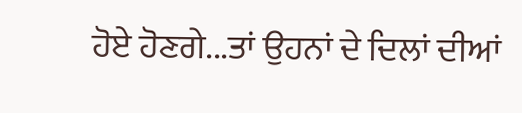ਹੋਏ ਹੋਣਗੇ...ਤਾਂ ਉਹਨਾਂ ਦੇ ਦਿਲਾਂ ਦੀਆਂ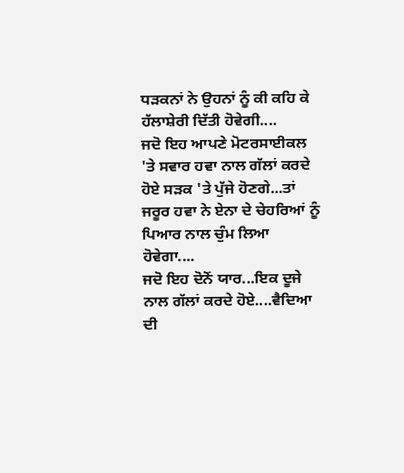ਧੜਕਨਾਂ ਨੇ ਉਹਨਾਂ ਨੂੰ ਕੀ ਕਹਿ ਕੇ ਹੱਲਾਸ਼ੇਰੀ ਦਿੱਤੀ ਹੋਵੇਗੀ....
ਜਦੋ ਇਹ ਆਪਣੇ ਮੋਟਰਸਾਈਕਲ 'ਤੇ ਸਵਾਰ ਹਵਾ ਨਾਲ ਗੱਲਾਂ ਕਰਦੇ ਹੋਏ ਸੜਕ 'ਤੇ ਪੁੱਜੇ ਹੋਣਗੇ...ਤਾਂ ਜਰੂਰ ਹਵਾ ਨੇ ਏਨਾ ਦੇ ਚੇਹਰਿਆਂ ਨੂੰ ਪਿਆਰ ਨਾਲ ਚੁੰਮ ਲਿਆ ਹੋਵੇਗਾ....
ਜਦੋ ਇਹ ਦੋਨੋਂ ਯਾਰ...ਇਕ ਦੂਜੇ ਨਾਲ ਗੱਲਾਂ ਕਰਦੇ ਹੋਏ....ਵੈਦਿਆ ਦੀ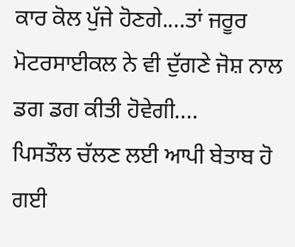ਕਾਰ ਕੋਲ ਪੁੱਜੇ ਹੋਣਗੇ....ਤਾਂ ਜਰੂਰ ਮੋਟਰਸਾਈਕਲ ਨੇ ਵੀ ਦੁੱਗਣੇ ਜੋਸ਼ ਨਾਲ ਡਗ ਡਗ ਕੀਤੀ ਹੋਵੇਗੀ....
ਪਿਸਤੌਲ ਚੱਲਣ ਲਈ ਆਪੀ ਬੇਤਾਬ ਹੋ ਗਈ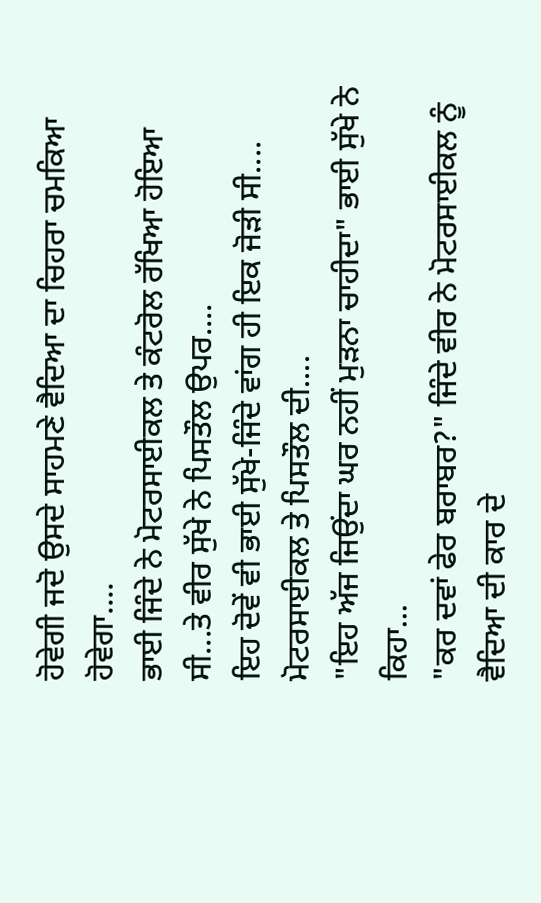ਹੋਵੇਗੀ ਜਦੋ ਉਸਦੇ ਸਾਹਮਣੇ ਵੈਦਿਆ ਦਾ ਚਿਹਰਾ ਚਮਕਿਆ ਹੋਵੇਗਾ....
ਭਾਈ ਜਿੰਦੇ ਨੇ ਮੋਟਰਸਾਈਕਲ ਤੇ ਕੰਟਰੋਲ ਰੱਖਿਆ ਹੋਇਆ ਸੀ...ਤੇ ਵੀਰ ਸੁੱਖੇ ਨੇ ਪਿਸਤੌਲ ਉਪਰ....
ਇਹ ਦੋਵੇਂ ਵੀ ਭਾਈ ਸੁੱਖੇ-ਜਿੰਦੇ ਵਾਂਗ ਹੀ ਇਕ ਜੋੜੀ ਸੀ.... ਮੋਟਰਸਾਈਕਲ ਤੇ ਪਿਸਤੌਲ ਦੀ....
"ਇਹ ਅੱਜ ਜਿਉਂਦਾ ਘਰ ਨਹੀਂ ਮੁੜਨਾ ਚਾਹੀਦਾ" ਭਾਈ ਸੁੱਖੇ ਨੇ ਕਿਹਾ...
"ਕਰ ਦਵਾਂ ਫੇਰ ਬਰਾਬਰ?" ਜਿੰਦੇ ਵੀਰ ਨੇ ਮੋਟਰਸਾਈਕਲ ਨੂੰ ਵੈਦਿਆ ਦੀ ਕਾਰ ਦੇ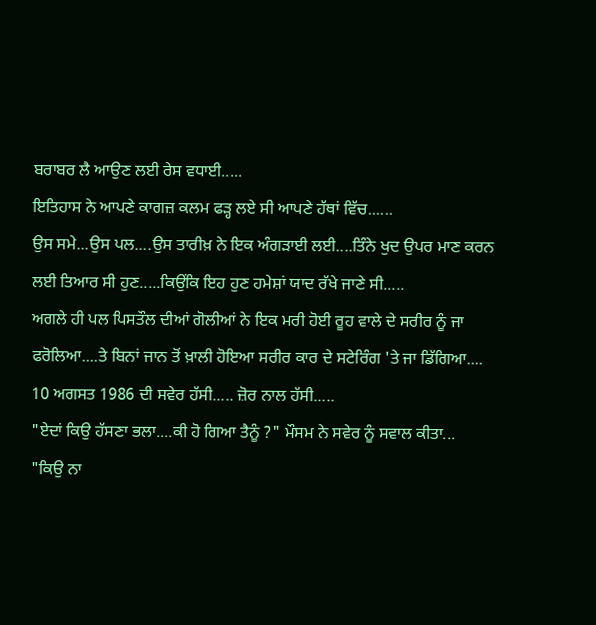ਬਰਾਬਰ ਲੈ ਆਉਣ ਲਈ ਰੇਸ ਵਧਾਈ.....
ਇਤਿਹਾਸ ਨੇ ਆਪਣੇ ਕਾਗਜ਼ ਕਲਮ ਫੜ੍ਹ ਲਏ ਸੀ ਆਪਣੇ ਹੱਥਾਂ ਵਿੱਚ......
ਉਸ ਸਮੇ...ਉਸ ਪਲ....ਉਸ ਤਾਰੀਖ਼ ਨੇ ਇਕ ਅੰਗੜਾਈ ਲਈ....ਤਿੰਨੇ ਖੁਦ ਉਪਰ ਮਾਣ ਕਰਨ ਲਈ ਤਿਆਰ ਸੀ ਹੁਣ.....ਕਿਉਂਕਿ ਇਹ ਹੁਣ ਹਮੇਸ਼ਾਂ ਯਾਦ ਰੱਖੇ ਜਾਣੇ ਸੀ.....
ਅਗਲੇ ਹੀ ਪਲ ਪਿਸਤੌਲ ਦੀਆਂ ਗੋਲੀਆਂ ਨੇ ਇਕ ਮਰੀ ਹੋਈ ਰੂਹ ਵਾਲੇ ਦੇ ਸਰੀਰ ਨੂੰ ਜਾ ਫਰੋਲਿਆ....ਤੇ ਬਿਨਾਂ ਜਾਨ ਤੋਂ ਖ਼ਾਲੀ ਹੋਇਆ ਸਰੀਰ ਕਾਰ ਦੇ ਸਟੇਰਿੰਗ 'ਤੇ ਜਾ ਡਿੱਗਿਆ....
10 ਅਗਸਤ 1986 ਦੀ ਸਵੇਰ ਹੱਸੀ..... ਜ਼ੋਰ ਨਾਲ ਹੱਸੀ.....
"ਏਦਾਂ ਕਿਉ ਹੱਸਣਾ ਭਲਾ....ਕੀ ਹੋ ਗਿਆ ਤੈਨੂੰ ?" ਮੌਸਮ ਨੇ ਸਵੇਰ ਨੂੰ ਸਵਾਲ ਕੀਤਾ...
"ਕਿਉ ਨਾ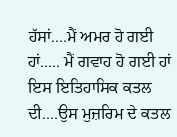ਹੱਸਾਂ....ਮੈਂ ਅਮਰ ਹੋ ਗਈ ਹਾਂ..... ਮੈਂ ਗਵਾਹ ਹੋ ਗਈ ਹਾਂ ਇਸ ਇਤਿਹਾਸਿਕ ਕਤਲ ਦੀ....ਉਸ ਮੁਜ਼ਰਿਮ ਦੇ ਕਤਲ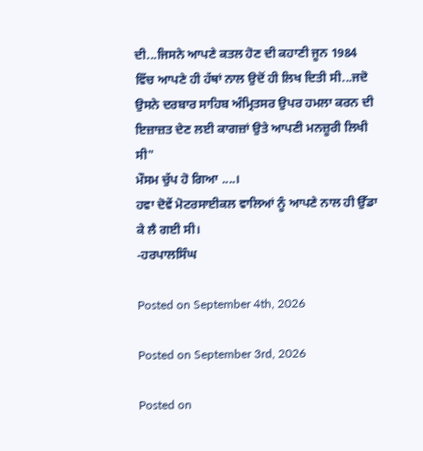ਦੀ...ਜਿਸਨੇ ਆਪਣੇ ਕਤਲ ਹੋਣ ਦੀ ਕਹਾਣੀ ਜੂਨ 1984 ਵਿੱਚ ਆਪਣੇ ਹੀ ਹੱਥਾਂ ਨਾਲ ਉਦੋਂ ਹੀ ਲਿਖ ਦਿਤੀ ਸੀ...ਜਦੋ ਉਸਨੇ ਦਰਬਾਰ ਸਾਹਿਬ ਅੰਮ੍ਰਿਤਸਰ ਉਪਰ ਹਮਲਾ ਕਰਨ ਦੀ ਇਜ਼ਾਜ਼ਤ ਦੇਣ ਲਈ ਕਾਗਜ਼ਾਂ ਉਤੇ ਆਪਣੀ ਮਨਜ਼ੂਰੀ ਲਿਖੀ ਸੀ"
ਮੌਸਮ ਚੁੱਪ ਹੋ ਗਿਆ ....।
ਹਵਾ ਦੋਵੇਂ ਮੋਟਰਸਾਈਕਲ ਵਾਲਿਆਂ ਨੂੰ ਆਪਣੇ ਨਾਲ ਹੀ ਉੱਡਾ ਕੇ ਲੈ ਗਈ ਸੀ।
-ਹਰਪਾਲਸਿੰਘ

Posted on September 4th, 2026

Posted on September 3rd, 2026

Posted on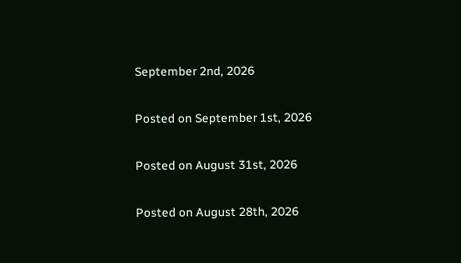September 2nd, 2026

Posted on September 1st, 2026

Posted on August 31st, 2026

Posted on August 28th, 2026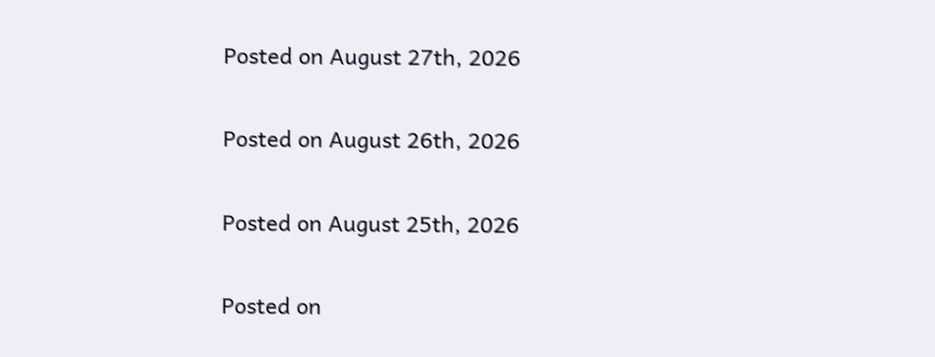Posted on August 27th, 2026

Posted on August 26th, 2026

Posted on August 25th, 2026

Posted on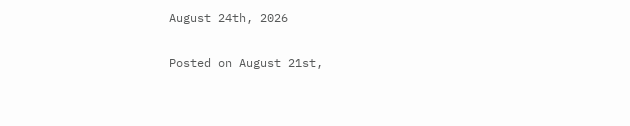August 24th, 2026

Posted on August 21st,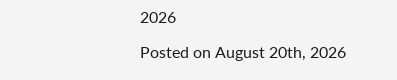2026

Posted on August 20th, 2026